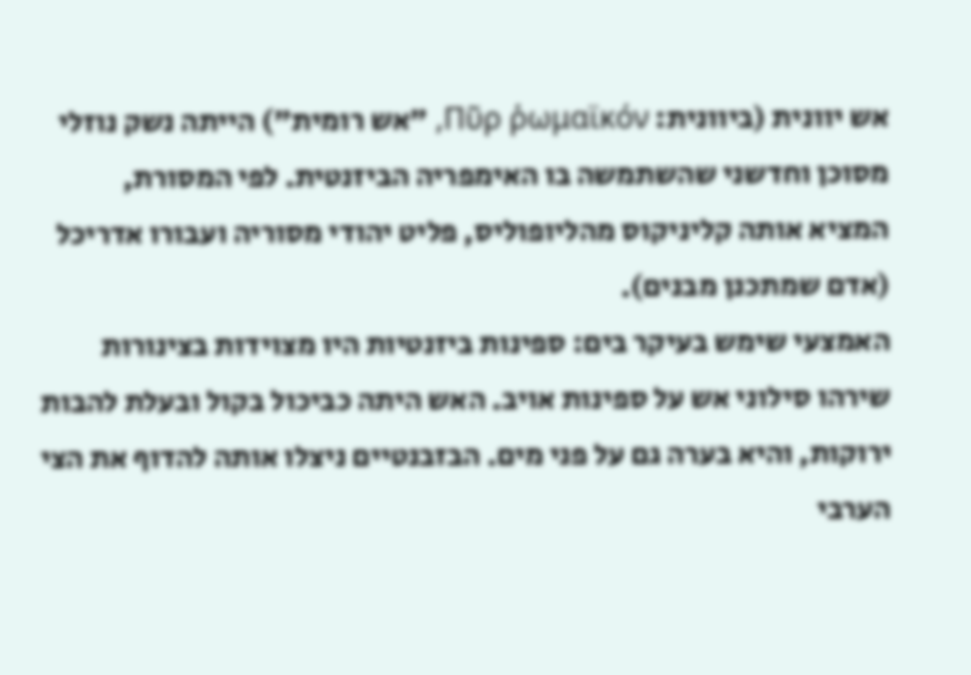אש יוונית (ביוונית: Πῦρ ῥωμαϊκόν, "אש רומית") הייתה נשק נוזלי מסוכן וחדשני שהשתמשה בו האימפריה הביזנטית. לפי המסורת, המציא אותה קליניקוס מהליופוליס, פליט יהודי מסוריה ועבורו אדריכל (אדם שמתכנן מבנים).
האמצעי שימש בעיקר בים: ספינות ביזנטיות היו מצוידות בצינורות שירהו סילוני אש על ספינות אויב. האש היתה כביכול בקול ובעלת להבות ירוקות, והיא בערה גם על פני מים. הבזבנטיים ניצלו אותה להדוף את הצי הערבי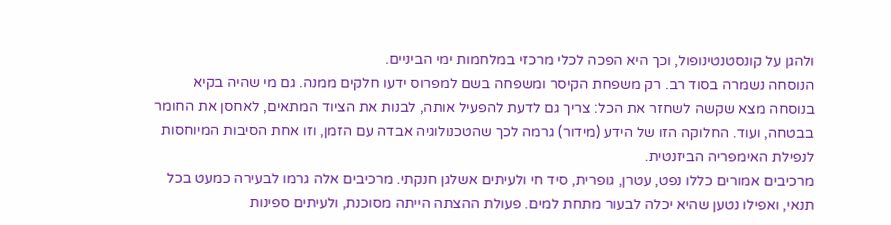ולהגן על קונסטנטינופול, וכך היא הפכה לכלי מרכזי במלחמות ימי הביניים.
הנוסחה נשמרה בסוד רב. רק משפחת הקיסר ומשפחה בשם למפרוס ידעו חלקים ממנה. גם מי שהיה בקיא בנוסחה מצא שקשה לשחזר את הכל: צריך גם לדעת להפעיל אותה, לבנות את הציוד המתאים, לאחסן את החומר בבטחה, ועוד. החלוקה הזו של הידע (מידור) גרמה לכך שהטכנולוגיה אבדה עם הזמן, וזו אחת הסיבות המיוחסות לנפילת האימפריה הביזנטית.
מרכיבים אמורים כללו נפט, עטרן, גופרית, סיד חי ולעיתים אשלגן חנקתי. מרכיבים אלה גרמו לבעירה כמעט בכל תנאי, ואפילו נטען שהיא יכלה לבעור מתחת למים. פעולת ההצתה הייתה מסוכנת, ולעיתים ספינות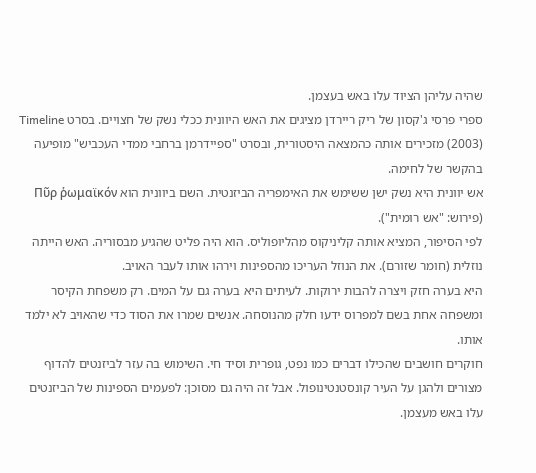שהיה עליהן הציוד עלו באש בעצמן.
ספרי פרסי ג'קסון של ריק ריירדן מציגים את האש היוונית ככלי נשק של חצויים. בסרט Timeline (2003) מזכירים אותה כהמצאה היסטורית, ובסרט "ספיידרמן ברחבי ממדי העכביש" מופיעה בהקשר של לחימה.
אש יוונית היא נשק ישן ששימש את האימפריה הביזנטית. השם ביוונית הוא Πῦρ ῥωμαϊκόν (פירוש: "אש רומית").
לפי הסיפור, המציא אותה קליניקוס מהליופוליס. הוא היה פליט שהגיע מבסוריה. האש הייתה נוזלית (חומר שזורם). את הנוזל העריכו מהספינות וירהו אותו לעבר האויב.
היא בערה חזק ויצרה להבות ירוקות. לעיתים היא בערה גם על המים. רק משפחת הקיסר ומשפחה אחת בשם למפרוס ידעו חלק מהנוסחה. אנשים שמרו את הסוד כדי שהאויב לא ילמד אותו.
חוקרים חושבים שהכילו דברים כמו נפט, גופרית וסיד חי. השימוש בה עזר לביזנטים להדוף מצורים ולהגן על העיר קונסטנטינופול. אבל זה היה גם מסוכן: לפעמים הספינות של הביזנטים עלו באש מעצמן.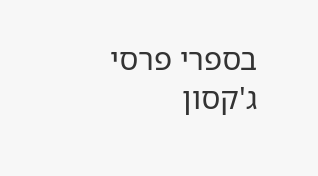בספרי פרסי ג'קסון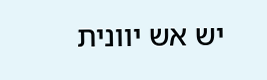יש אש יוונית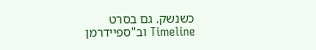כשנשק. גם בסרט Timeline וב"ספיידרמן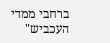ברחבי ממדי העכביש"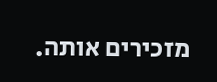מזכירים אותה.